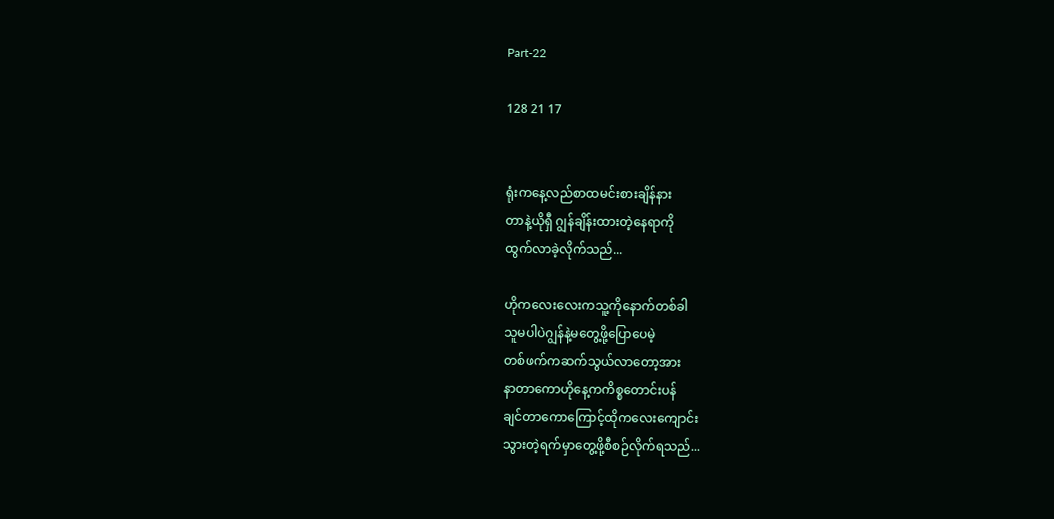Part-22

128 21 17


ရုံးကနေ့လည်စာထမင်းစားချိန်နား
တာနဲ့ယိုရှီ ဂျွန်ချိန်းထားတဲ့နေရာကို
ထွက်လာခဲ့လိုက်သည်...

ဟိုကလေးလေးကသူ့ကိုနောက်တစ်ခါ
သူမပါပဲဂျွန်နဲ့မတွေ့ဖို့ပြောပေမဲ့
တစ်ဖက်ကဆက်သွယ်လာတော့အား
နာတာကောဟိုနေ့ကကိစ္စတောင်းပန်
ချင်တာကောကြောင့်ထိုကလေးကျောင်း
သွားတဲ့ရက်မှာတွေ့ဖို့စီစဉ်လိုက်ရသည်...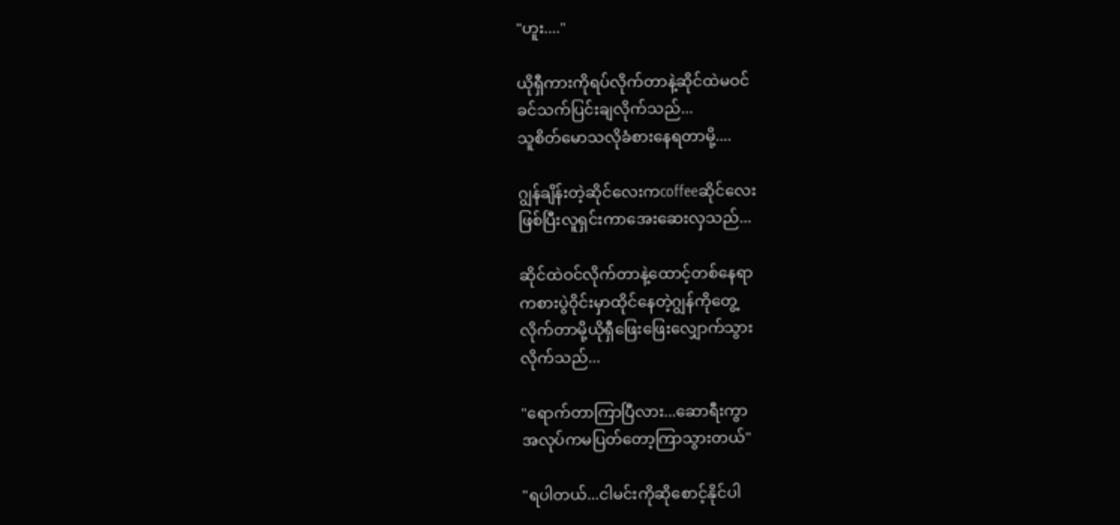"ဟူး...."

ယိုရှီကားကိုရပ်လိုက်တာနဲ့ဆိုင်ထဲမဝင်
ခင်သက်ပြင်းချလိုက်သည်...
သူစိတ်မောသလိုခံစားနေရတာမို့....

ဂျွန်ချိန်းတဲ့ဆိုင်လေးကcoffeeဆိုင်လေး
ဖြစ်ပြီးလူရှင်းကာအေးဆေးလှသည်...

ဆိုင်ထဲဝင်လိုက်တာနဲ့ထောင့်တစ်နေရာ
ကစားပွဲဝိုင်းမှာထိုင်နေတဲ့ဂျွန်ကိုတွေ့
လိုက်တာမို့ယိုရှီဖြေးဖြေးလျှောက်သွား
လိုက်သည်...

"ရောက်တာကြာပြီလား...ဆောရီးကွာ
အလုပ်ကမပြတ်တော့ကြာသွားတယ်"

"ရပါတယ်...ငါမင်းကိုဆိုစောင့်နိုင်ပါ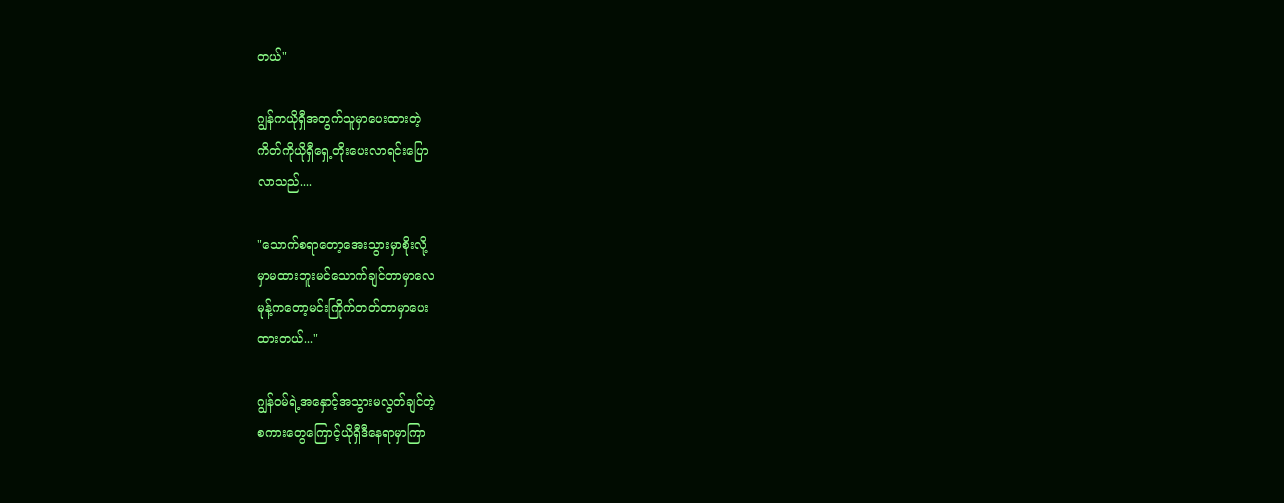တယ်"

ဂျွန်ကယိုရှီအတွက်သူမှာပေးထားတဲ့
ကိတ်ကိုယိုရှီရှေ့တိုးပေးလာရင်းပြော
လာသည်....

"သောက်စရာတော့အေးသွားမှာစိုးလို့
မှာမထားဘူးမင်သောက်ချင်တာမှာလေ
မုန့်ကတော့မင်းကြိုက်တတ်တာမှာပေး
ထားတယ်..."

ဂျွန်ဝမ်ရဲ့အနှောင့်အသွားမလွတ်ချင်တဲ့
စကားတွေကြောင့်ယိုရှီဒီနေရာမှာကြာ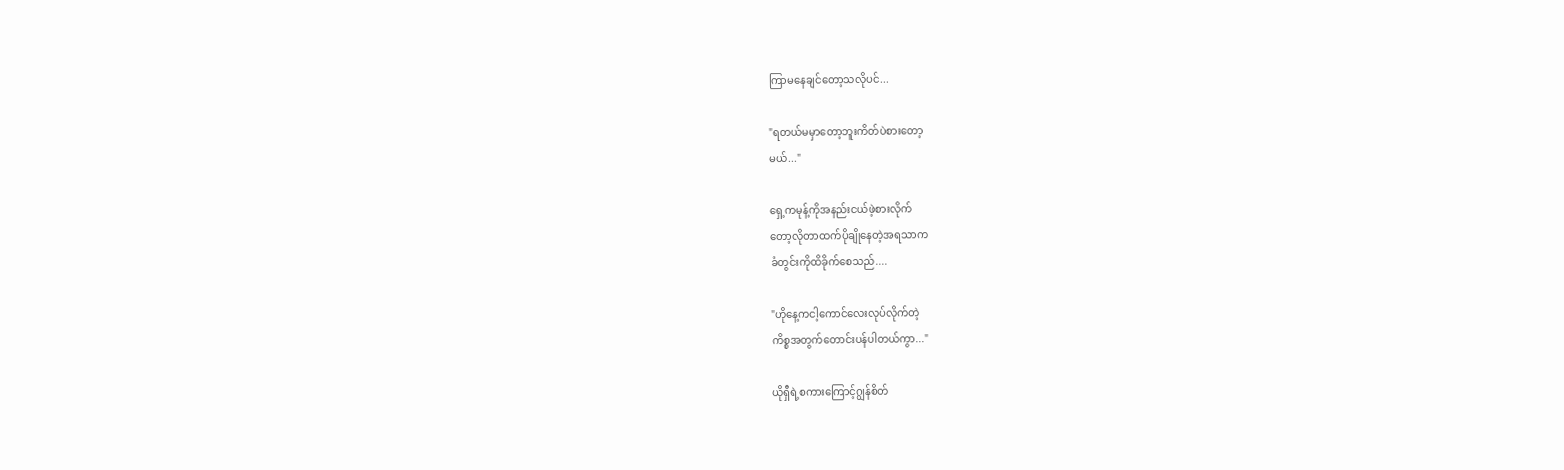ကြာမနေချင်တော့သလိုပင်...

"ရတယ်မမှာတော့ဘူးကိတ်ပဲစားတော့
မယ်..."

ရှေ့ကမုန့်ကိုအနည်းငယ်ဖဲ့စားလိုက်
တော့လိုတာထက်ပိုချိုနေတဲ့အရသာက
ခံတွင်းကိုထိခိုက်စေသည်....

"ဟိုနေ့ကငါ့ကောင်လေးလုပ်လိုက်တဲ့
ကိစ္စအတွက်တောင်းပန်ပါတယ်ကွာ..."

ယိုရှီရဲ့စကားကြောင့်ဂျွန်စိတ်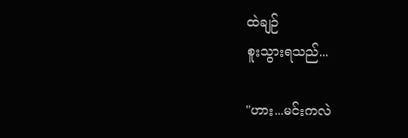ထဲချဉ်
စူးသွားရသည်...

"ဟား...မင်းကလဲ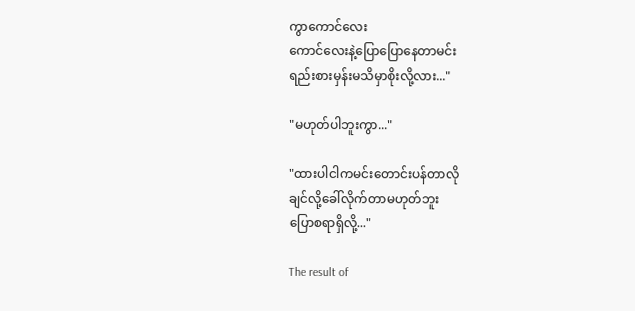ကွာကောင်လေး
ကောင်လေးနဲ့ပြောပြောနေတာမင်း
ရည်းစားမှန်းမသိမှာစိုးလို့လား..."

"မဟုတ်ပါဘူးကွာ..."

"ထားပါငါကမင်းတောင်းပန်တာလို
ချင်လို့ခေါ်လိုက်တာမဟုတ်ဘူး
ပြောစရာရှိလို့..."

The result of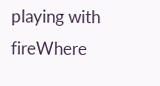playing with fireWhere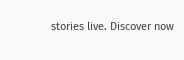stories live. Discover now